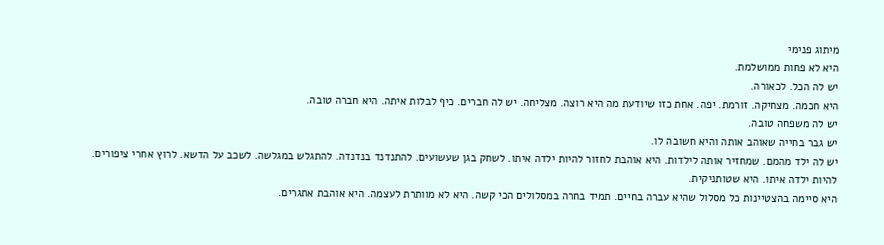מיתוג פנימי
היא לא פחות ממושלמת.
יש לה הכל. לכאורה.
היא חכמה. מצחיקה. זורמת. יפה. אחת כזו שיודעת מה היא רוצה. מצליחה. יש לה חברים. כיף לבלות איתה. היא חברה טובה.
יש לה משפחה טובה.
יש גבר בחייה שאוהב אותה והיא חשובה לו.
יש לה ילד מהמם. שמחזיר אותה לילדות. היא אוהבת לחזור להיות ילדה איתו. לשחק בגן שעשועים. להתנדנד בנדנדה. להתגלש במגלשה. לשכב על הדשא. לרוץ אחרי ציפורים. להיות ילדה איתו. היא שטותניקית.
היא סיימה בהצטיינות כל מסלול שהיא עברה בחיים. תמיד בחרה במסלולים הכי קשה. היא לא מוותרת לעצמה. היא אוהבת אתגרים.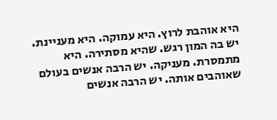היא אוהבת לרוץ. היא עמוקה. היא מעניינת. יש בה המון רגש. שהיא מסתירה. היא מתמסרת. מעניקה. יש הרבה אנשים בעולם שאוהבים אותה. יש הרבה אנשים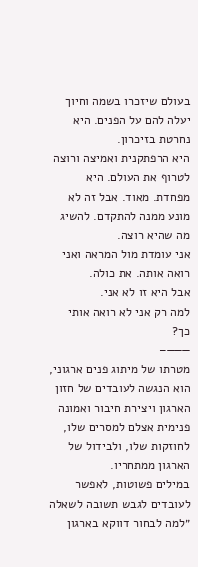בעולם שיזכרו בשמה וחיוך יעלה להם על הפנים. היא נחרטת בזיכרון.
היא הרפתקנית ואמיצה ורוצה לטרוף את העולם. היא מפחדת. מאוד. אבל זה לא מונע ממנה להתקדם. להשיג מה שהיא רוצה.
אני עומדת מול המראה ואני רואה אותה. את כולה.
אבל היא זו לא אני.
למה רק אני לא רואה אותי כך?
———–
מטרתו של מיתוג פנים ארגוני, הוא הנגשה לעובדים של חזון הארגון ויצירת חיבור ואמונה פנימית אצלם למסרים שלו, לחוזקות שלו, ולבידול של הארגון ממתחריו.
במילים פשוטות, לאפשר לעובדים לגבש תשובה לשאלה ״למה לבחור דווקא בארגון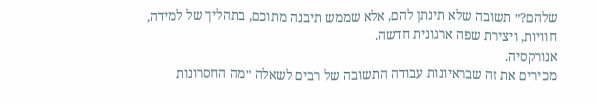שלהם?״ תשובה שלא תינתן להם, אלא שממש תיבנה מתוכם, בתהליך של למידה, חוויות, ויצירת שפה ארגונית חדשה.
אנורקסיה.
מכירים את זה שבראיונות עבודה התשובה של רבים לשאלה ״מה החסרונות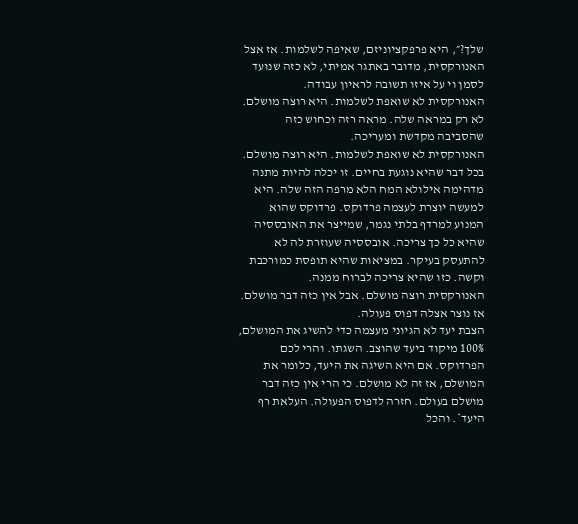שלך?״, היא פרפקציוניזם, שאיפה לשלמות. אז אצל האנורקסית, מדובר באתגר אמיתי, לא כזה שנועד לסמן וי על איזו תשובה לראיון עבודה.
האנורקסית לא שואפת לשלמות. היא רוצה מושלם. לא רק במראה שלה. מראה רזה וכחוש כזה שהסביבה מקדשת ומעריכה.
האנורקסית לא שואפת לשלמות. היא רוצה מושלם. בכל דבר שהיא נוגעת בחיים. זו יכלה להיות מתנה מדהימה אילולא המח הלא מרפה הזה שלה. היא למעשה יוצרת לעצמה פרדוקס. פרדוקס שהוא המנוע למרדף בלתי נגמר, שמייצר את האובססיה שהיא כל כך צריכה. אובססיה שעוזרת לה לא להתעסק בעיקר. במציאות שהיא תופסת כמורכבת וקשה. כזו שהיא צריכה לברוח ממנה.
האנורקסית רוצה מושלם. אבל אין כזה דבר מושלם. אז נוצר אצלה דפוס פעולה.
הצבת יעד לא הגיוני מעצמה כדי להשיג את המושלם, 100% מיקוד ביעד שהוצב. השגתו. והרי לכם הפרדוקס. אם היא השיגה את היעד, כלומר את המושלם, אז זה לא מושלם. כי הרי אין כזה דבר מושלם בעולם. חזרה לדפוס הפעולה. העלאת רף היעד*. והכל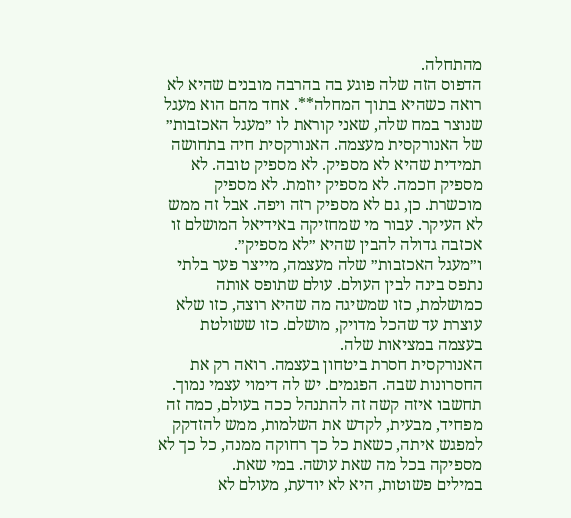מהתחלה.
הדפוס הזה שלה פוגע בה בהרבה מובנים שהיא לא רואה כשהיא בתוך המחלה**. אחד מהם הוא מעגל שנוצר במח שלה, שאני קוראת לו ״מעגל האכזבות״ של האנורקסית מעצמה. האנורקסית חיה בתחושה תמידית שהיא לא מספיק. לא מספיק טובה. לא מספיק חכמה. לא מספיק יוזמת. לא מספיק מוכשרת. כן, גם לא מספיק רזה ויפה. אבל זה ממש לא העיקר. עבור מי שמחזיקה באידיאל המושלם זו אכזבה גדולה להבין שהיא ״לא מספיק״.
ו״מעגל האכזבות״ שלה מעצמה, מייצר פער בלתי נתפס בינה לבין העולם. עולם שתופס אותה כמושלמת, כזו שמשיגה מה שהיא רוצה, כזו שלא עוצרת עד שהכל מדויק, מושלם. כזו ששולטת בעצמה במציאות שלה.
האנורקסית חסרת ביטחון בעצמה. רואה רק את החסרונות שבה. הפגמים. יש לה דימוי עצמי נמוך. תחשבו איזה קשה זה להתנהל ככה בעולם, כמה זה מפחיד, מבעית, לקדש את השלמות, ממש להזדקק למפגש איתה, כשאת כל כך רחוקה ממנה, כל כך לא מספיקה בכל מה שאת עושה. במי שאת.
במילים פשוטות, היא לא יודעת, מעולם לא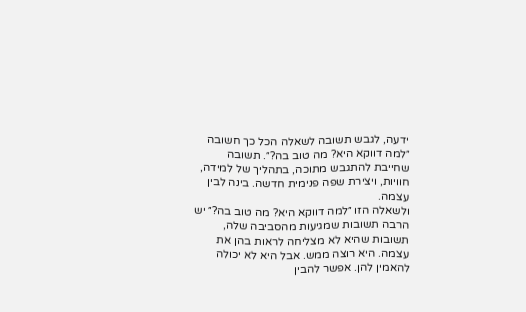ידעה, לגבש תשובה לשאלה הכל כך חשובה ״למה דווקא היא? מה טוב בה?״. תשובה שחייבת להתגבש מתוכה, בתהליך של למידה, חוויות, ויצירת שפה פנימית חדשה. בינה לבין עצמה.
ולשאלה הזו ״למה דווקא היא? מה טוב בה?״ יש הרבה תשובות שמגיעות מהסביבה שלה, תשובות שהיא לא מצליחה לראות בהן את עצמה. היא רוצה ממש. אבל היא לא יכולה להאמין להן. אפשר להבין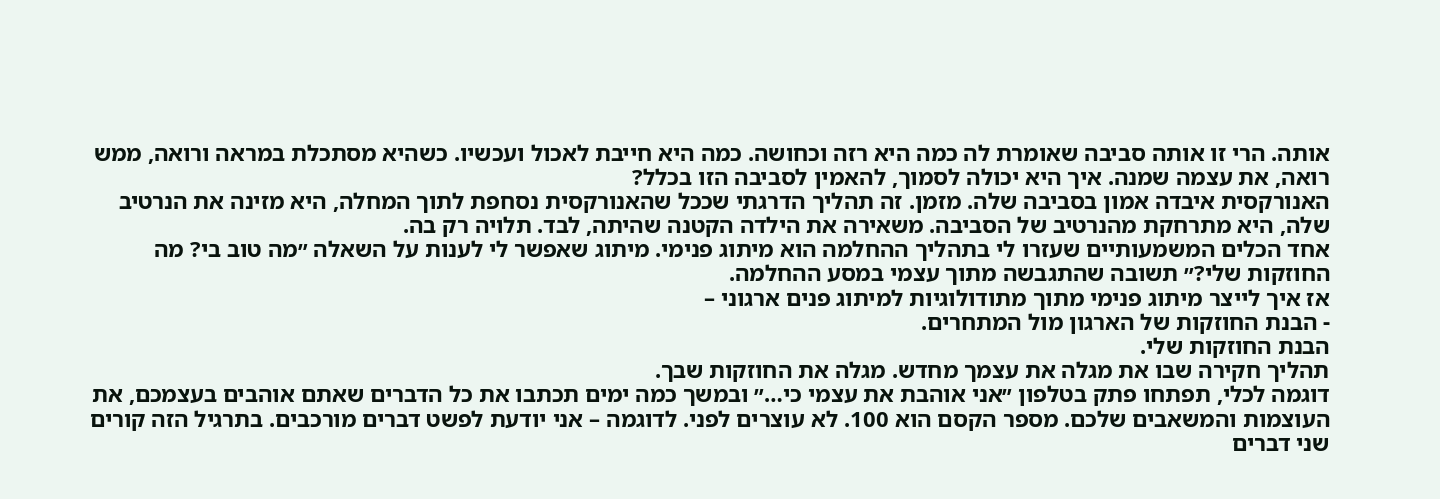אותה. הרי זו אותה סביבה שאומרת לה כמה היא רזה וכחושה. כמה היא חייבת לאכול ועכשיו. כשהיא מסתכלת במראה ורואה, ממש רואה, את עצמה שמנה. איך היא יכולה לסמוך, להאמין לסביבה הזו בכלל?
האנורקסית איבדה אמון בסביבה שלה. מזמן. זה תהליך הדרגתי שככל שהאנורקסית נסחפת לתוך המחלה, היא מזינה את הנרטיב שלה, היא מתרחקת מהנרטיב של הסביבה. משאירה את הילדה הקטנה שהיתה, לבד. תלויה רק בה.
אחד הכלים המשמעותיים שעזרו לי בתהליך ההחלמה הוא מיתוג פנימי. מיתוג שאפשר לי לענות על השאלה ״מה טוב בי? מה החוזקות שלי?״ תשובה שהתגבשה מתוך עצמי במסע ההחלמה.
אז איך לייצר מיתוג פנימי מתוך מתודולוגיות למיתוג פנים ארגוני –
- הבנת החוזקות של הארגון מול המתחרים.
הבנת החוזקות שלי.
תהליך חקירה שבו את מגלה את עצמך מחדש. מגלה את החוזקות שבך.
דוגמה לכלי, תפתחו פתק בטלפון ״אני אוהבת את עצמי כי…״ ובמשך כמה ימים תכתבו את כל הדברים שאתם אוהבים בעצמכם, את העוצמות והמשאבים שלכם. מספר הקסם הוא 100. לא עוצרים לפני. לדוגמה – אני יודעת לפשט דברים מורכבים. בתרגיל הזה קורים שני דברים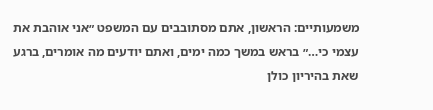משמעותיים: הראשון, אתם מסתובבים עם המשפט ״אני אוהבת את עצמי כי…״ בראש במשך כמה ימים, ואתם יודעים מה אומרים, ברגע שאת בהיריון כולן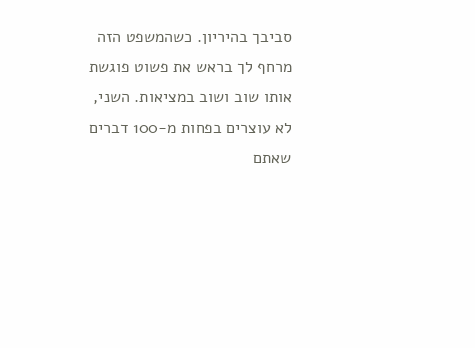סביבך בהיריון. כשהמשפט הזה מרחף לך בראש את פשוט פוגשת אותו שוב ושוב במציאות. השני, לא עוצרים בפחות מ-100 דברים שאתם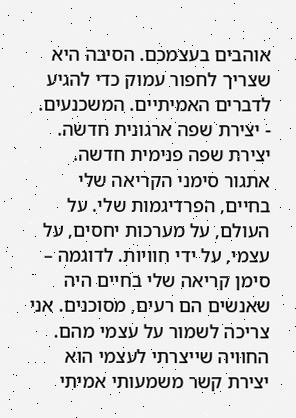אוהבים בעצמכם. הסיבה היא שצריך לחפור עמוק כדי להגיע לדברים האמיתיים. המשכנעים.
- יצירת שפה ארגונית חדשה.
יצירת שפה פנימית חדשה.
אתגור סימני הקריאה שלי בחיים, הפרדיגמות שלי. על העולם, על מערכות יחסים, על עצמי, על ידי חוויות. לדוגמה – סימן קריאה שלי בחיים היה שאנשים הם רעים, מסוכנים. אני צריכה לשמור על עצמי מהם. החוויה שייצרתי לעצמי הוא יצירת קשר משמעותי אמיתי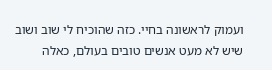ועמוק לראשונה בחיי. כזה שהוכיח לי שוב ושוב שיש לא מעט אנשים טובים בעולם, כאלה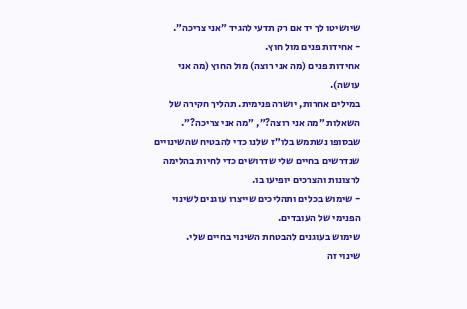שיושיטו לך יד אם רק תדעי להגיד ״אני צריכה״.
- אחידות פנים מול חוץ.
אחידות פנים (מה אני רוצה) מול החוץ (מה אני עושה).
במילים אחרות, יושרה פנימית. תהליך חקירה של השאלות ״מה אני רוצה?״, ״מה אני צריכה?״. שבסופו נשתמש בלו״ז שלנו כדי להבטיח שהשינויים שנדרשים בחיים שלי שדרושים כדי לחיות בהלימה לרצונות והצרכים יופיעו בו.
- שימוש בכלים ותהליכים שייצרו עוגנים לשינוי הפנימי של העובדים.
שימוש בעוגנים להבטחת השינוי בחיים שלי.
שינוי זה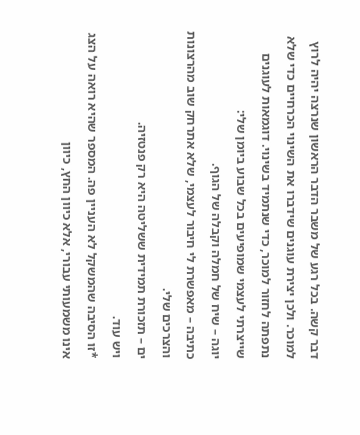דבר קשה. בכל רגע של משבר הדבר הראשון שנרצה יהיה לרוץ למוכר. ולכן יצירת עוגנים שידברו את השינוי הכרחיים כדי שלא נתפתה לחזור למוכר, כדי שנתמיד בשינוי. דוגמאות לעוגנים שייצרתי לעצמי שמופיעים בכל שבוע ביומן שלי:
יוגה – שיח של חמלה וקבלה של הגוף.
כתיבה – מאפשרת לי חיבור לעצמי, שלא אתרחק שוב מהרצונות והצרכים שלי.
ים – תזכורת תמידית ששליטה היא רק פנטזיה.
ויש עוד.
*זו הסיבה שהמשקל לא העניין פה. המספר שהיא רואה על הצג אינו משמעותי עבורי, אלא כיוון החץ, כיוון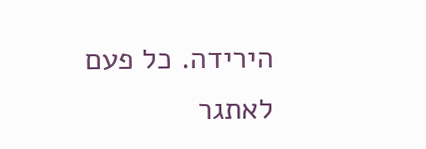הירידה. כל פעם לאתגר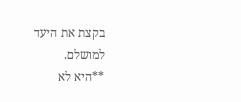בקצת את היעד למושלם.
**היא לא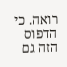רואה. כי הדפוס הזה גם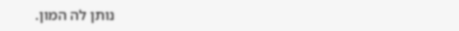נותן לה המון.